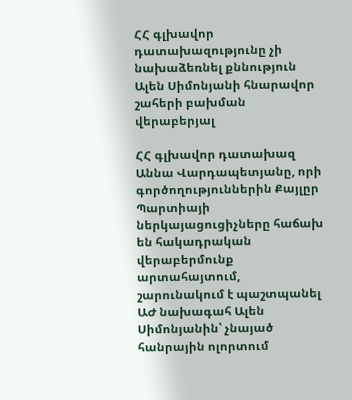ՀՀ գլխավոր դատախազությունը չի նախաձեռնել քննություն Ալեն Սիմոնյանի հնարավոր շահերի բախման վերաբերյալ

ՀՀ գլխավոր դատախազ Աննա Վարդապետյանը, որի գործողություններին Քայլըր Պարտիայի ներկայացուցիչները հաճախ են հակադրական վերաբերմունք արտահայտում, շարունակում է պաշտպանել ԱԺ նախագահ Ալեն Սիմոնյանին՝ չնայած հանրային ոլորտում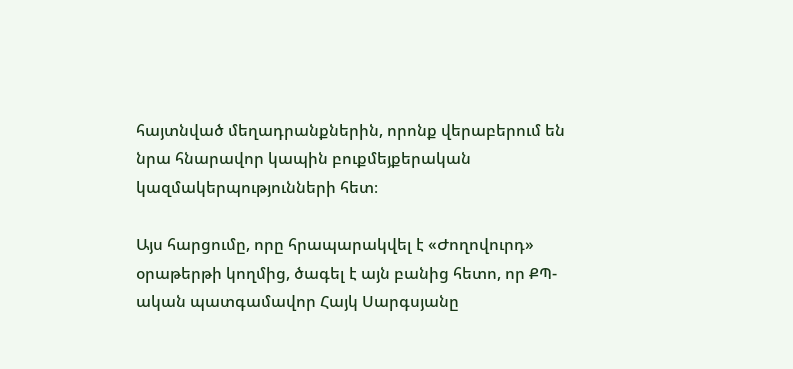հայտնված մեղադրանքներին, որոնք վերաբերում են նրա հնարավոր կապին բուքմեյքերական կազմակերպությունների հետ։

Այս հարցումը, որը հրապարակվել է «Ժողովուրդ» օրաթերթի կողմից, ծագել է այն բանից հետո, որ ՔՊ-ական պատգամավոր Հայկ Սարգսյանը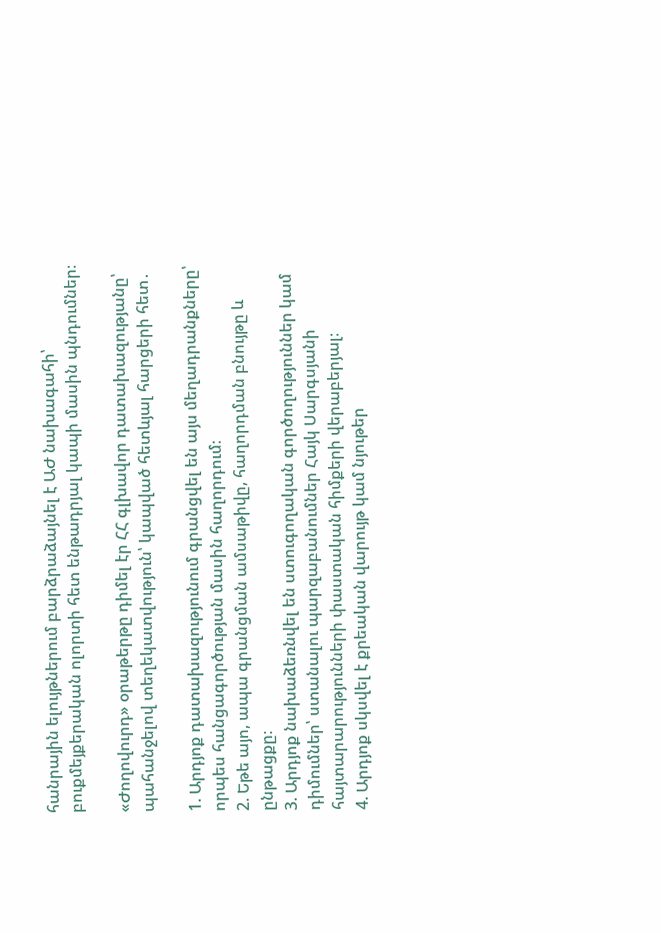հանրային ելույթներում բարձրաձայնել է ԱԺ նախագահի՝ բուքմեյքերական ոլորտի հետ ենթադրյալ կապի մասին պնդումներ։

«Ժողովուրդ» օրաթերթը դիմել էր ՀՀ գլխավոր դատախազությանը՝ պահանջելով տեղեկատվություն՝ կապված հետևյալ հարցերի հետ․

1. Արդյոք դատախազությունում գրանցվել են այս մեղադրանքները՝ որպես հանցագործության մասին հաղորդում։
2. Եթե այո, ապա գրանցման ամսաթիվը, հաղորդման բնույթը և ընթացքը։
3. Արդյոք նախաձեռնվել են ստուգողական գործողություններ կամ դիմումներ՝ ստանալու պարզաբանումներ Հայկ Սարգսյանի հայտարարությունների փաստական հիմքերի վերաբերյալ։
4. Արդյոք սկսվել է քրեական վարույթ կամ նյութեր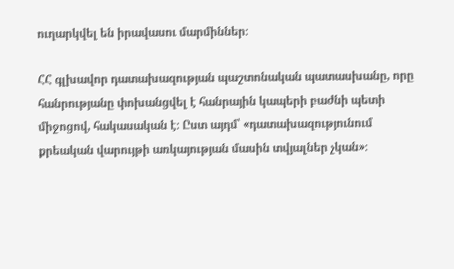ուղարկվել են իրավասու մարմիններ։

ՀՀ գլխավոր դատախազության պաշտոնական պատասխանը, որը հանրությանը փոխանցվել է հանրային կապերի բաժնի պետի միջոցով, հակասական է։ Ըստ այդմ՝ «դատախազությունում քրեական վարույթի առկայության մասին տվյալներ չկան»։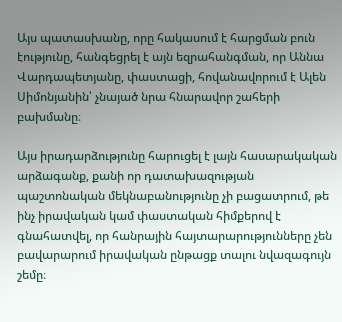Այս պատասխանը, որը հակասում է հարցման բուն էությունը, հանգեցրել է այն եզրահանգման, որ Աննա Վարդապետյանը, փաստացի, հովանավորում է Ալեն Սիմոնյանին՝ չնայած նրա հնարավոր շահերի բախմանը։

Այս իրադարձությունը հարուցել է լայն հասարակական արձագանք, քանի որ դատախազության պաշտոնական մեկնաբանությունը չի բացատրում, թե ինչ իրավական կամ փաստական հիմքերով է գնահատվել, որ հանրային հայտարարությունները չեն բավարարում իրավական ընթացք տալու նվազագույն շեմը։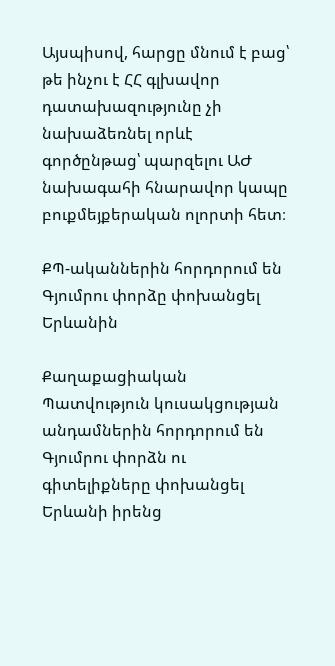Այսպիսով, հարցը մնում է բաց՝ թե ինչու է ՀՀ գլխավոր դատախազությունը չի նախաձեռնել որևէ գործընթաց՝ պարզելու ԱԺ նախագահի հնարավոր կապը բուքմեյքերական ոլորտի հետ։

ՔՊ-ականներին հորդորում են Գյումրու փորձը փոխանցել Երևանին

Քաղաքացիական Պատվություն կուսակցության անդամներին հորդորում են Գյումրու փորձն ու գիտելիքները փոխանցել Երևանի իրենց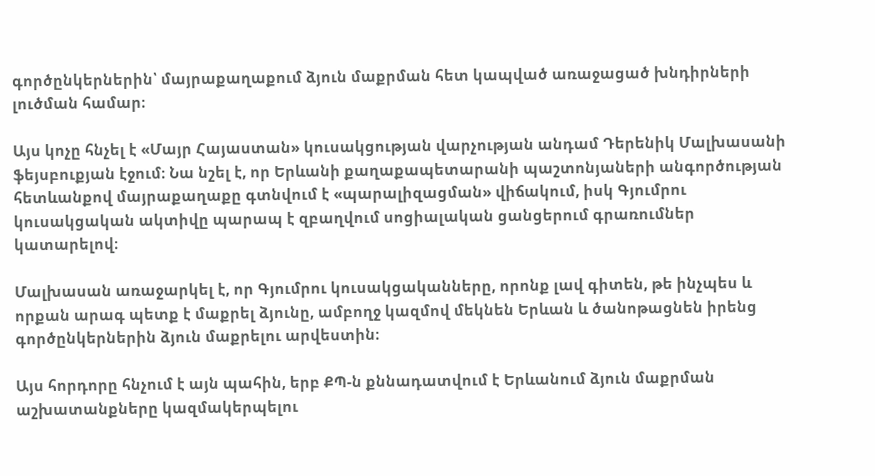գործընկերներին՝ մայրաքաղաքում ձյուն մաքրման հետ կապված առաջացած խնդիրների լուծման համար։

Այս կոչը հնչել է «Մայր Հայաստան» կուսակցության վարչության անդամ Դերենիկ Մալխասանի ֆեյսբուքյան էջում։ Նա նշել է, որ Երևանի քաղաքապետարանի պաշտոնյաների անգործության հետևանքով մայրաքաղաքը գտնվում է «պարալիզացման» վիճակում, իսկ Գյումրու կուսակցական ակտիվը պարապ է զբաղվում սոցիալական ցանցերում գրառումներ կատարելով։

Մալխասան առաջարկել է, որ Գյումրու կուսակցականները, որոնք լավ գիտեն, թե ինչպես և որքան արագ պետք է մաքրել ձյունը, ամբողջ կազմով մեկնեն Երևան և ծանոթացնեն իրենց գործընկերներին ձյուն մաքրելու արվեստին։

Այս հորդորը հնչում է այն պահին, երբ ՔՊ-ն քննադատվում է Երևանում ձյուն մաքրման աշխատանքները կազմակերպելու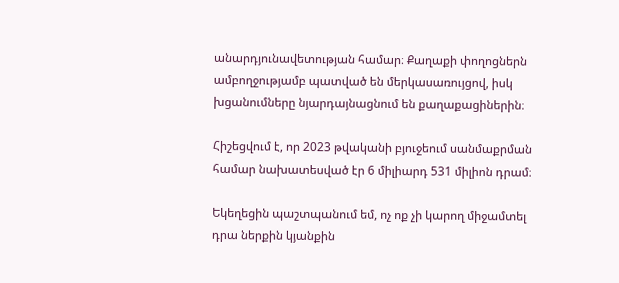անարդյունավետության համար։ Քաղաքի փողոցներն ամբողջությամբ պատված են մերկասառույցով, իսկ խցանումները նյարդայնացնում են քաղաքացիներին։

Հիշեցվում է, որ 2023 թվականի բյուջեում սանմաքրման համար նախատեսված էր 6 միլիարդ 531 միլիոն դրամ։

Եկեղեցին պաշտպանում եմ, ոչ ոք չի կարող միջամտել դրա ներքին կյանքին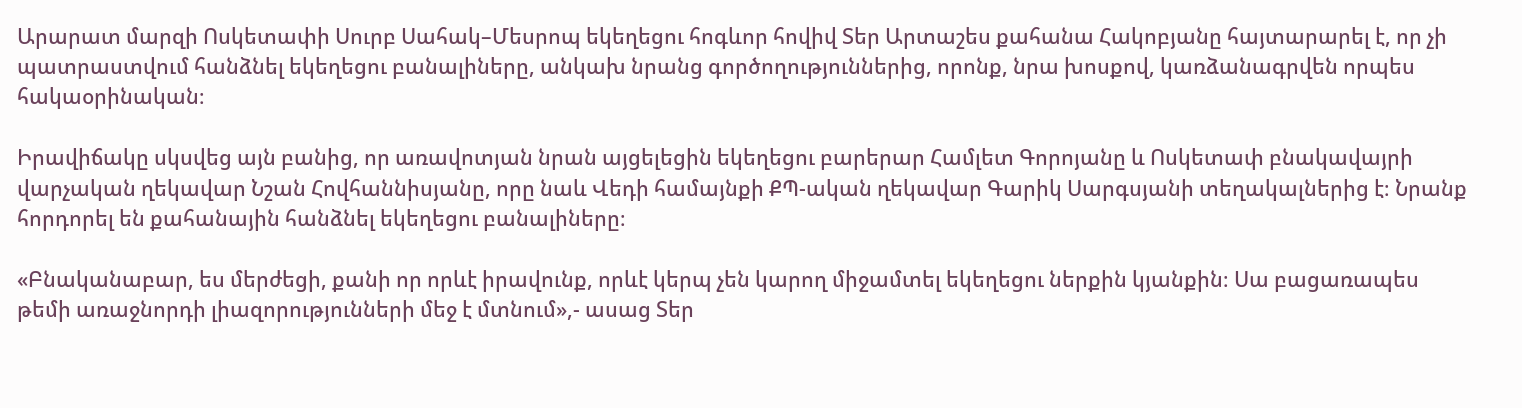Արարատ մարզի Ոսկետափի Սուրբ Սահակ–Մեսրոպ եկեղեցու հոգևոր հովիվ Տեր Արտաշես քահանա Հակոբյանը հայտարարել է, որ չի պատրաստվում հանձնել եկեղեցու բանալիները, անկախ նրանց գործողություններից, որոնք, նրա խոսքով, կառձանագրվեն որպես հակաօրինական։

Իրավիճակը սկսվեց այն բանից, որ առավոտյան նրան այցելեցին եկեղեցու բարերար Համլետ Գորոյանը և Ոսկետափ բնակավայրի վարչական ղեկավար Նշան Հովհաննիսյանը, որը նաև Վեդի համայնքի ՔՊ-ական ղեկավար Գարիկ Սարգսյանի տեղակալներից է։ Նրանք հորդորել են քահանային հանձնել եկեղեցու բանալիները։

«Բնականաբար, ես մերժեցի, քանի որ որևէ իրավունք, որևէ կերպ չեն կարող միջամտել եկեղեցու ներքին կյանքին։ Սա բացառապես թեմի առաջնորդի լիազորությունների մեջ է մտնում»,- ասաց Տեր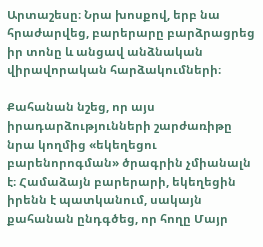Արտաշեսը։ Նրա խոսքով, երբ նա հրաժարվեց, բարերարը բարձրացրեց իր տոնը և անցավ անձնական վիրավորական հարձակումների։

Քահանան նշեց, որ այս իրադարձությունների շարժառիթը նրա կողմից «եկեղեցու բարենորոգման» ծրագրին չմիանալն է։ Համաձայն բարերարի, եկեղեցին իրենն է պատկանում, սակայն քահանան ընդգծեց, որ հողը Մայր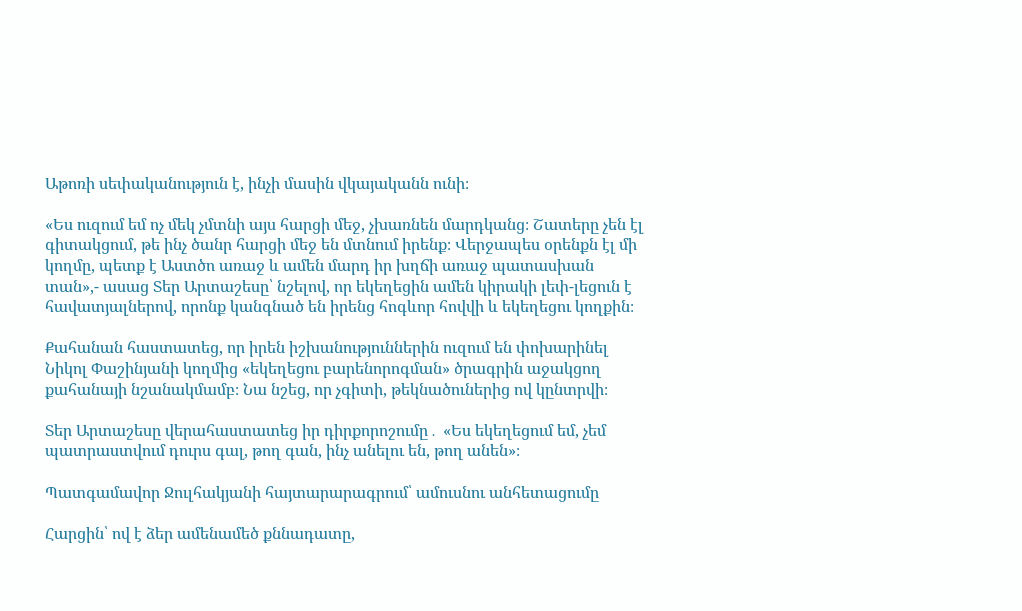Աթոռի սեփականություն է, ինչի մասին վկայականն ունի։

«Ես ուզում եմ ոչ մեկ չմտնի այս հարցի մեջ, չխառնեն մարդկանց։ Շատերը չեն էլ գիտակցում, թե ինչ ծանր հարցի մեջ են մտնում իրենք։ Վերջապես օրենքն էլ մի կողմը, պետք է Աստծո առաջ և ամեն մարդ իր խղճի առաջ պատասխան տան»,- ասաց Տեր Արտաշեսը՝ նշելով, որ եկեղեցին ամեն կիրակի լեփ-լեցուն է հավատյալներով, որոնք կանգնած են իրենց հոգևոր հովվի և եկեղեցու կողքին։

Քահանան հաստատեց, որ իրեն իշխանություններին ուզում են փոխարինել Նիկոլ Փաշինյանի կողմից «եկեղեցու բարենորոգման» ծրագրին աջակցող քահանայի նշանակմամբ։ Նա նշեց, որ չգիտի, թեկնածուներից ով կընտրվի։

Տեր Արտաշեսը վերահաստատեց իր դիրքորոշումը․ «Ես եկեղեցում եմ, չեմ պատրաստվում դուրս գալ, թող գան, ինչ անելու են, թող անեն»։

Պատգամավոր Ջուլհակյանի հայտարարագրում՝ ամուսնու անհետացումը

Հարցին՝ ով է ձեր ամենամեծ քննադատը,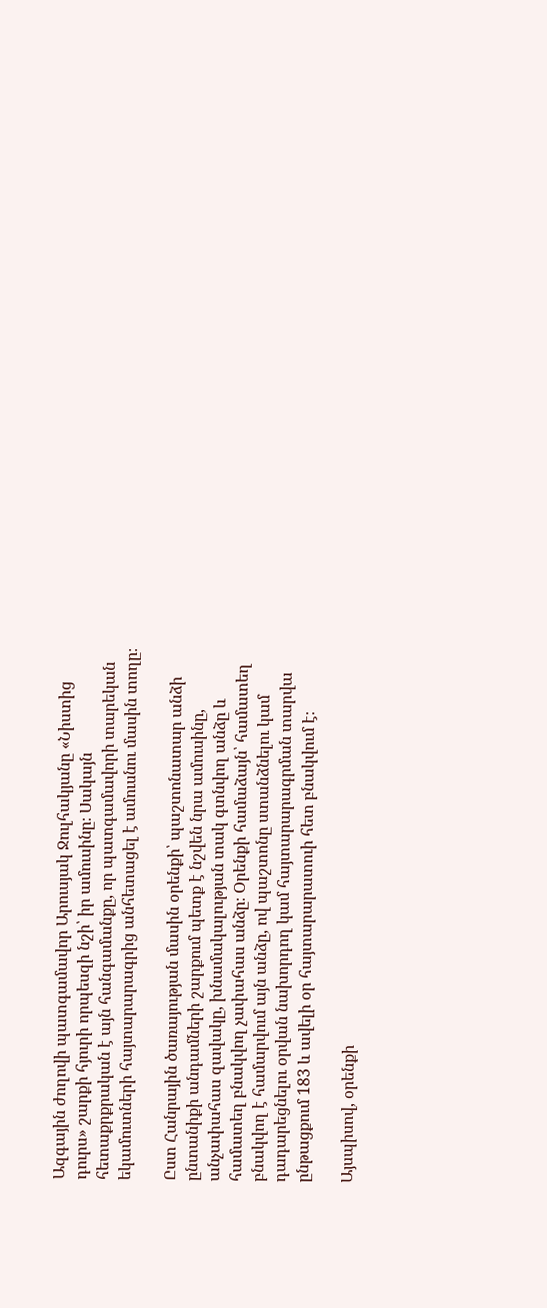Ազգային ժողովի պատգամավոր Արուսյակ Ջուլհակյանը «Նիստից դուրս» շարքի հյուրի որպեսզի նշի՝ իր ամուսինը։ Սակայն հետաքրքրական է այն հանգամանքը, որ պատգամավորի տարեկան եկամուտների հայտարարագրից անհետացել է ամուսնու մասին տողը։

Ըստ Հանրային ծառայության մասին օրենքի՝ պաշտոնատար անձի ընտանիքի անդամների շարքում պետք է նշվեն նրա ամուսինը, անչափահաս զավակը, խնամակալության տակ գտնվող անձը և համատեղ բնակվող չափահաս անձը։ Օրենքի համաձայն՝ համատեղ բնակվող է համարվում այն անձը, ով պաշտոնը ստանձնելու կամ դադարեցնելու օրվան նախորդող կամ հայտարարագրման տարվա ընթացքում 183 և ավելի օր հայտարարատուի հետ բնակվում է։

Այսպիսով, օրենքի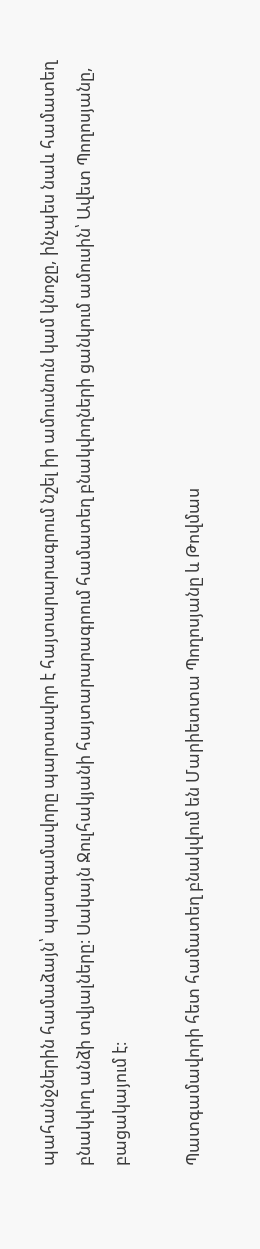պահանջներին համաձայն՝ պատգամավորը պարտավոր է հայտարարագրում նշել իր ամուսնուն կամ կնոջը, ինչպես նաև համատեղ բնակվող անձի տվյալները։ Սակայն Ջուլհակյանի հայտարարագրում համատեղ բնակվողների ցանկում ամուսին՝ Ավետ Պողոսյանը, բացակայում է։

Պատգամավորի հետ համատեղ բնակվում են Մարիետտա Պողոսյանը և Թովմաս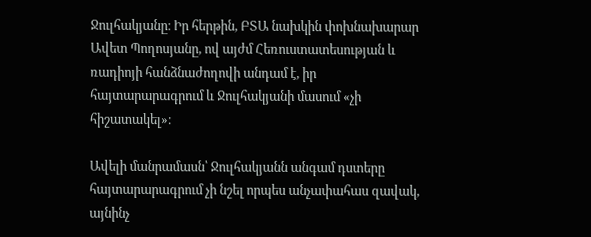Ջուլհակյանը։ Իր հերթին, ԲՏԱ նախկին փոխնախարար Ավետ Պողոսյանը, ով այժմ Հեռուստատեսության և ռադիոյի հանձնաժողովի անդամ է, իր հայտարարագրում և Ջուլհակյանի մասում «չի հիշատակել»։

Ավելի մանրամասն՝ Ջուլհակյանն անգամ դստերը հայտարարագրում չի նշել որպես անչափահաս զավակ, այնինչ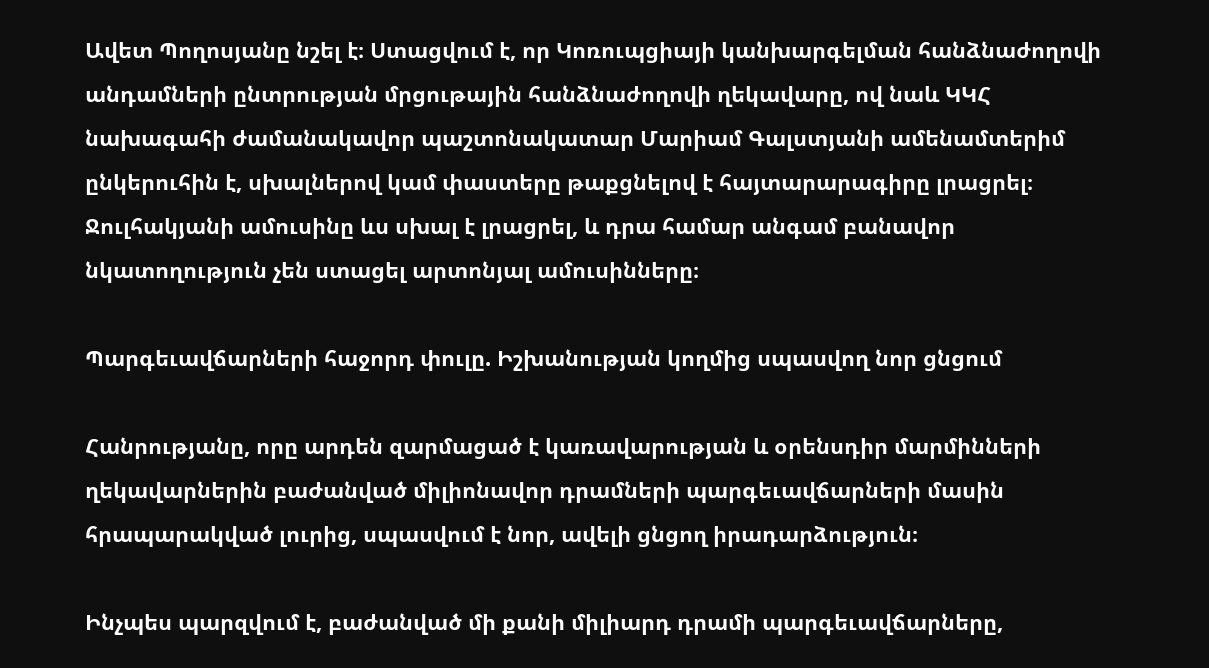Ավետ Պողոսյանը նշել է։ Ստացվում է, որ Կոռուպցիայի կանխարգելման հանձնաժողովի անդամների ընտրության մրցութային հանձնաժողովի ղեկավարը, ով նաև ԿԿՀ նախագահի ժամանակավոր պաշտոնակատար Մարիամ Գալստյանի ամենամտերիմ ընկերուհին է, սխալներով կամ փաստերը թաքցնելով է հայտարարագիրը լրացրել։ Ջուլհակյանի ամուսինը ևս սխալ է լրացրել, և դրա համար անգամ բանավոր նկատողություն չեն ստացել արտոնյալ ամուսինները։

Պարգեւավճարների հաջորդ փուլը. Իշխանության կողմից սպասվող նոր ցնցում

Հանրությանը, որը արդեն զարմացած է կառավարության և օրենսդիր մարմինների ղեկավարներին բաժանված միլիոնավոր դրամների պարգեւավճարների մասին հրապարակված լուրից, սպասվում է նոր, ավելի ցնցող իրադարձություն։

Ինչպես պարզվում է, բաժանված մի քանի միլիարդ դրամի պարգեւավճարները,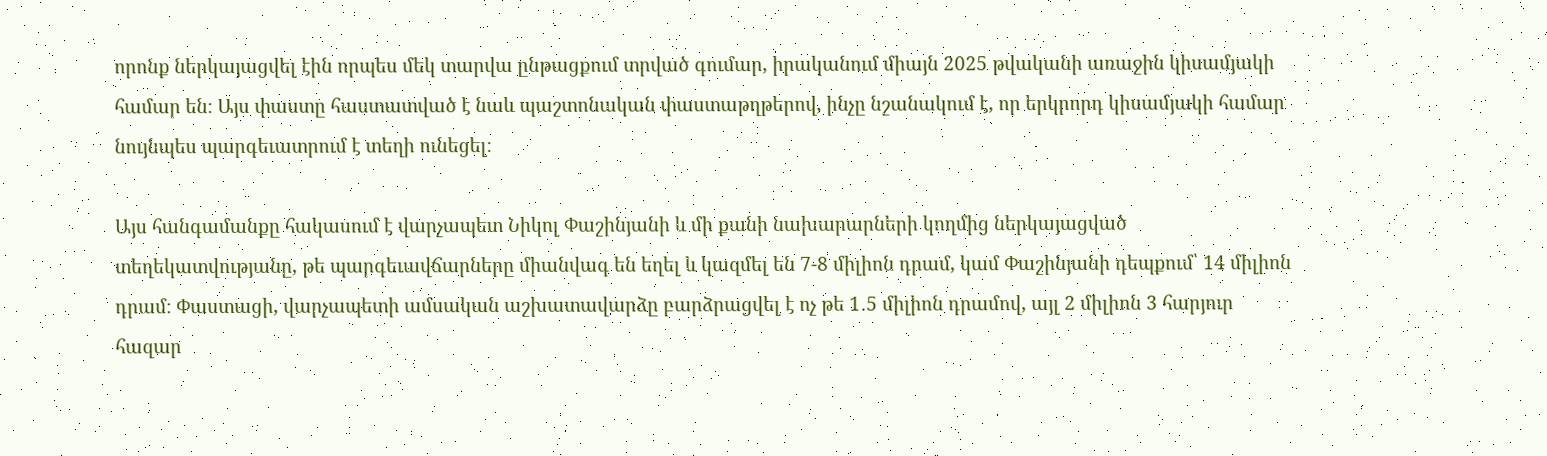որոնք ներկայացվել էին որպես մեկ տարվա ընթացքում տրված գումար, իրականում միայն 2025 թվականի առաջին կիսամյակի համար են։ Այս փաստը հաստատված է նաև պաշտոնական փաստաթղթերով, ինչը նշանակում է, որ երկրորդ կիսամյակի համար նույնպես պարգեւատրում է տեղի ունեցել։

Այս հանգամանքը հակասում է վարչապետ Նիկոլ Փաշինյանի և մի քանի նախարարների կողմից ներկայացված տեղեկատվությանը, թե պարգեւավճարները միանվագ են եղել և կազմել են 7-8 միլիոն դրամ, կամ Փաշինյանի դեպքում՝ 14 միլիոն դրամ։ Փաստացի, վարչապետի ամսական աշխատավարձը բարձրացվել է ոչ թե 1․5 միլիոն դրամով, այլ 2 միլիոն 3 հարյուր հազար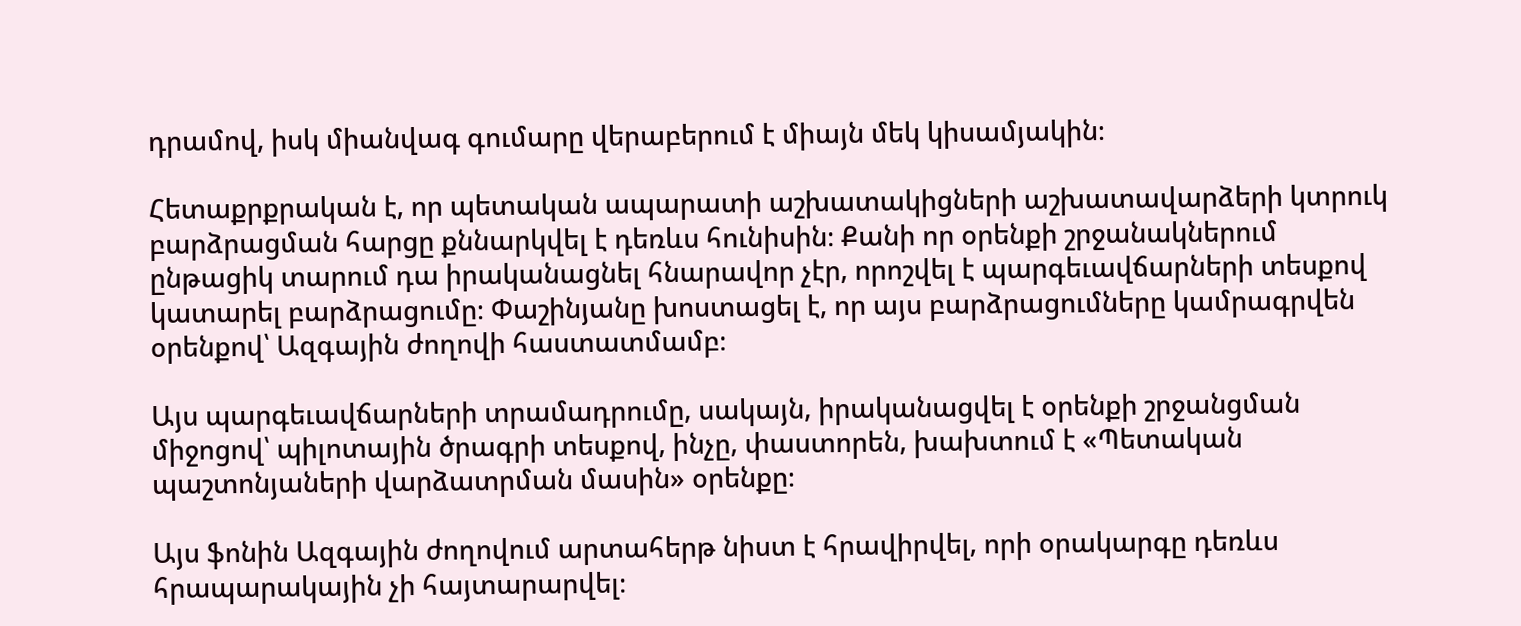դրամով, իսկ միանվագ գումարը վերաբերում է միայն մեկ կիսամյակին։

Հետաքրքրական է, որ պետական ապարատի աշխատակիցների աշխատավարձերի կտրուկ բարձրացման հարցը քննարկվել է դեռևս հունիսին։ Քանի որ օրենքի շրջանակներում ընթացիկ տարում դա իրականացնել հնարավոր չէր, որոշվել է պարգեւավճարների տեսքով կատարել բարձրացումը։ Փաշինյանը խոստացել է, որ այս բարձրացումները կամրագրվեն օրենքով՝ Ազգային ժողովի հաստատմամբ։

Այս պարգեւավճարների տրամադրումը, սակայն, իրականացվել է օրենքի շրջանցման միջոցով՝ պիլոտային ծրագրի տեսքով, ինչը, փաստորեն, խախտում է «Պետական պաշտոնյաների վարձատրման մասին» օրենքը։

Այս ֆոնին Ազգային ժողովում արտահերթ նիստ է հրավիրվել, որի օրակարգը դեռևս հրապարակային չի հայտարարվել։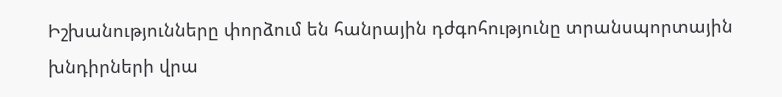Իշխանությունները փորձում են հանրային դժգոհությունը տրանսպորտային խնդիրների վրա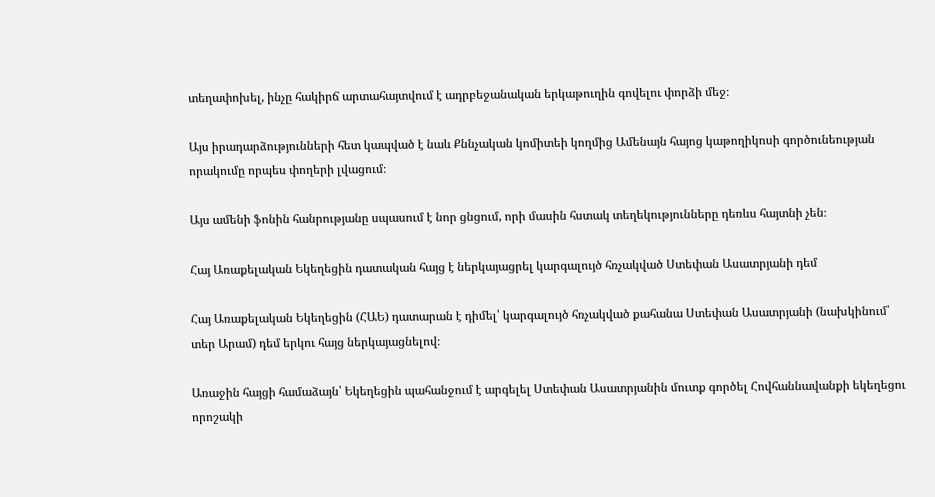տեղափոխել, ինչը հակիրճ արտահայտվում է ադրբեջանական երկաթուղին գովելու փորձի մեջ։

Այս իրադարձությունների հետ կապված է նաև Քննչական կոմիտեի կողմից Ամենայն հայոց կաթողիկոսի գործունեության որակումը որպես փողերի լվացում։

Այս ամենի ֆոնին հանրությանը սպասում է նոր ցնցում, որի մասին հստակ տեղեկությունները դեռևս հայտնի չեն։

Հայ Առաքելական Եկեղեցին դատական հայց է ներկայացրել կարգալույծ հռչակված Ստեփան Ասատրյանի դեմ

Հայ Առաքելական Եկեղեցին (ՀԱԵ) դատարան է դիմել՝ կարգալույծ հռչակված քահանա Ստեփան Ասատրյանի (նախկինում՝ տեր Արամ) դեմ երկու հայց ներկայացնելով։

Առաջին հայցի համաձայն՝ Եկեղեցին պահանջում է արգելել Ստեփան Ասատրյանին մուտք գործել Հովհաննավանքի եկեղեցու որոշակի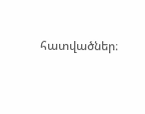հատվածներ։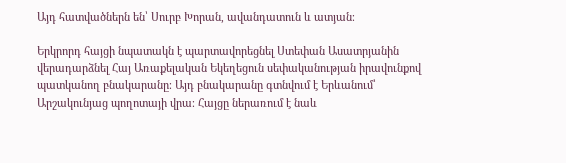Այդ հատվածներն են՝ Սուրբ Խորան, ավանդատուն և ատյան։

Երկրորդ հայցի նպատակն է պարտավորեցնել Ստեփան Ասատրյանին վերադարձնել Հայ Առաքելական Եկեղեցուն սեփականության իրավունքով պատկանող բնակարանը։ Այդ բնակարանը գտնվում է Երևանում՝ Արշակունյաց պողոտայի վրա։ Հայցը ներառում է նաև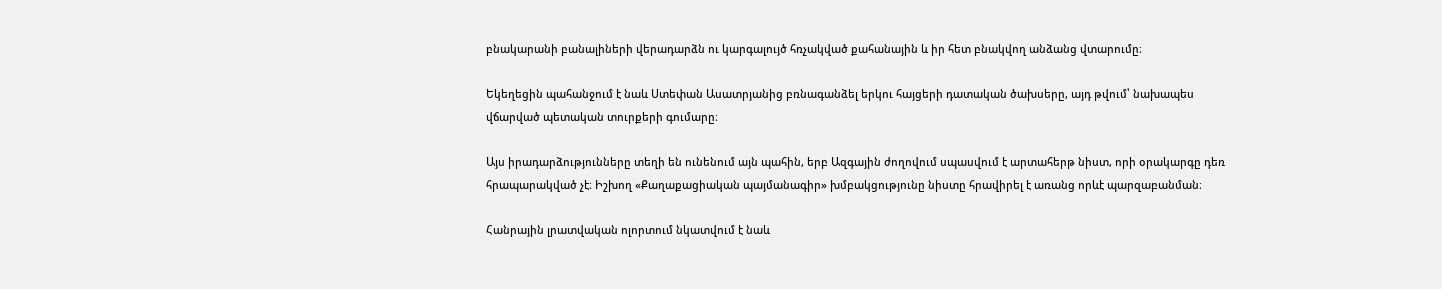բնակարանի բանալիների վերադարձն ու կարգալույծ հռչակված քահանային և իր հետ բնակվող անձանց վտարումը։

Եկեղեցին պահանջում է նաև Ստեփան Ասատրյանից բռնագանձել երկու հայցերի դատական ծախսերը, այդ թվում՝ նախապես վճարված պետական տուրքերի գումարը։

Այս իրադարձությունները տեղի են ունենում այն պահին, երբ Ազգային ժողովում սպասվում է արտահերթ նիստ, որի օրակարգը դեռ հրապարակված չէ։ Իշխող «Քաղաքացիական պայմանագիր» խմբակցությունը նիստը հրավիրել է առանց որևէ պարզաբանման։

Հանրային լրատվական ոլորտում նկատվում է նաև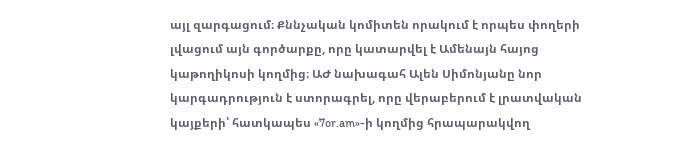այլ զարգացում։ Քննչական կոմիտեն որակում է որպես փողերի լվացում այն գործարքը, որը կատարվել է Ամենայն հայոց կաթողիկոսի կողմից։ ԱԺ նախագահ Ալեն Սիմոնյանը նոր կարգադրություն է ստորագրել, որը վերաբերում է լրատվական կայքերի՝ հատկապես «7or.am»-ի կողմից հրապարակվող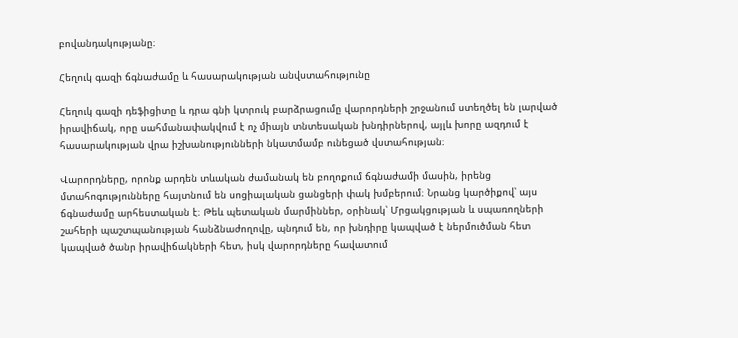բովանդակությանը։

Հեղուկ գազի ճգնաժամը և հասարակության անվստահությունը

Հեղուկ գազի դեֆիցիտը և դրա գնի կտրուկ բարձրացումը վարորդների շրջանում ստեղծել են լարված իրավիճակ, որը սահմանափակվում է ոչ միայն տնտեսական խնդիրներով, այլև խորը ազդում է հասարակության վրա իշխանությունների նկատմամբ ունեցած վստահության։

Վարորդները, որոնք արդեն տևական ժամանակ են բողոքում ճգնաժամի մասին, իրենց մտահոգությունները հայտնում են սոցիալական ցանցերի փակ խմբերում։ Նրանց կարծիքով՝ այս ճգնաժամը արհեստական է։ Թեև պետական մարմիններ, օրինակ՝ Մրցակցության և սպառողների շահերի պաշտպանության հանձնաժողովը, պնդում են, որ խնդիրը կապված է ներմուծման հետ կապված ծանր իրավիճակների հետ, իսկ վարորդները հավատում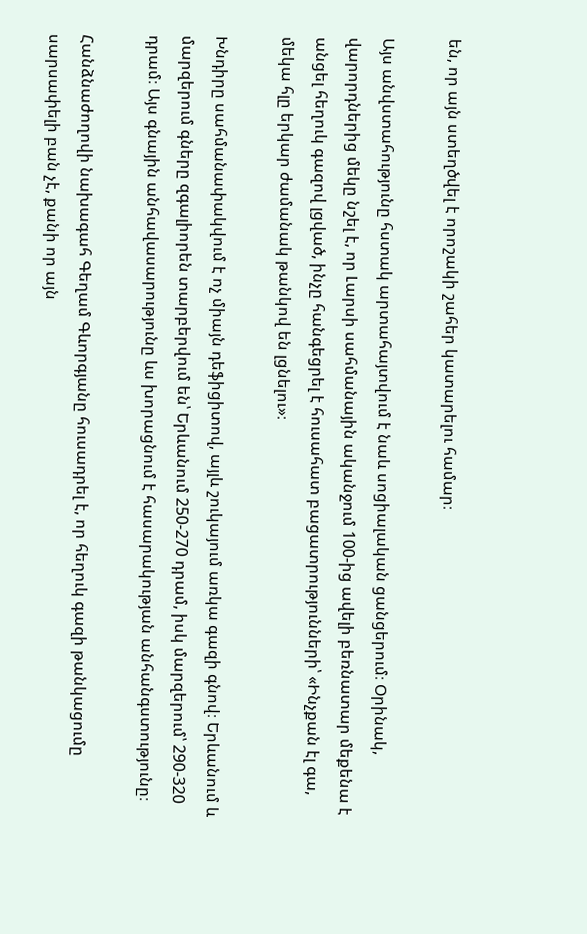են, որ այն ստեղծվել է որոշակի շահեր կատարելու համար։

Այս անվստահությունը հստակ արտահայտվում է նաև սոցիալական ցանցերում։ Օրինակ, վարորդներից մեկը նշել է, որ Լարսի սահմանային ականջում 100-ից ավելի բեռնատար մեքենա է անցել հեղուկ գազով լցված, ինչը հանգեցրել է հուսահատ բացատրությունների՝ «Ինչքան էլ գա, մեկա հլը երկար ժամանակ թանկով են լցնելու»։

Խնդիրը սահմանափակվում է ոչ միայն դեֆիցիտով, այլև շուկայում առկա գազի գնով։ Երևանում և մարզերում գները զգալիորեն տարբերվում են՝ Երևանում 250-270 դրամ, իսկ մարզերում՝ 290-320 դրամ։ Այս գնային անհավասարությունը ևս խորացնում է հասարակության անհանգստությունը։

Հանձնաժողովի նախագահ Գեղամ Գևորգյանը հուսադրել է, որ հեղուկ գազի թանկացումը սարսափելի բան չէ, քանի որ այն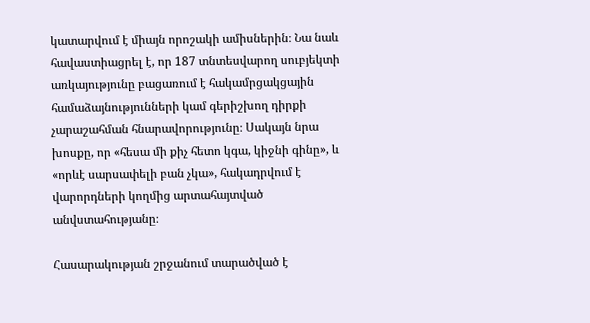կատարվում է միայն որոշակի ամիսներին։ Նա նաև հավաստիացրել է, որ 187 տնտեսվարող սուբյեկտի առկայությունը բացառում է հակամրցակցային համաձայնությունների կամ գերիշխող դիրքի չարաշահման հնարավորությունը։ Սակայն նրա խոսքը, որ «հեսա մի քիչ հետո կգա, կիջնի գինը», և «որևէ սարսափելի բան չկա», հակադրվում է վարորդների կողմից արտահայտված անվստահությանը։

Հասարակության շրջանում տարածված է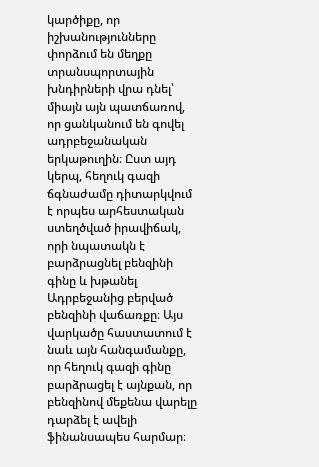կարծիքը, որ իշխանությունները փորձում են մեղքը տրանսպորտային խնդիրների վրա դնել՝ միայն այն պատճառով, որ ցանկանում են գովել ադրբեջանական երկաթուղին։ Ըստ այդ կերպ, հեղուկ գազի ճգնաժամը դիտարկվում է որպես արհեստական ստեղծված իրավիճակ, որի նպատակն է բարձրացնել բենզինի գինը և խթանել Ադրբեջանից բերված բենզինի վաճառքը։ Այս վարկածը հաստատում է նաև այն հանգամանքը, որ հեղուկ գազի գինը բարձրացել է այնքան, որ բենզինով մեքենա վարելը դարձել է ավելի ֆինանսապես հարմար։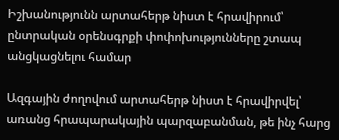Իշխանությունն արտահերթ նիստ է հրավիրում՝ ընտրական օրենսգրքի փոփոխությունները շտապ անցկացնելու համար

Ազգային ժողովում արտահերթ նիստ է հրավիրվել՝ առանց հրապարակային պարզաբանման, թե ինչ հարց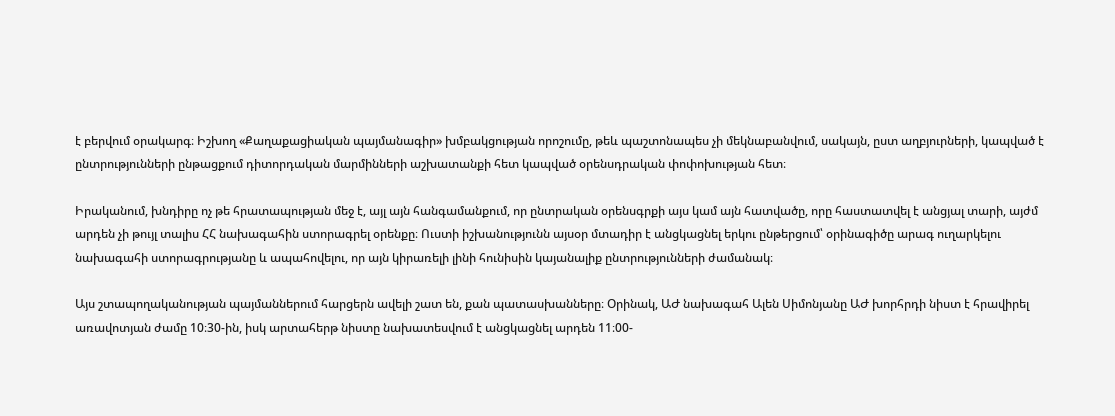է բերվում օրակարգ։ Իշխող «Քաղաքացիական պայմանագիր» խմբակցության որոշումը, թեև պաշտոնապես չի մեկնաբանվում, սակայն, ըստ աղբյուրների, կապված է ընտրությունների ընթացքում դիտորդական մարմինների աշխատանքի հետ կապված օրենսդրական փոփոխության հետ։

Իրականում, խնդիրը ոչ թե հրատապության մեջ է, այլ այն հանգամանքում, որ ընտրական օրենսգրքի այս կամ այն հատվածը, որը հաստատվել է անցյալ տարի, այժմ արդեն չի թույլ տալիս ՀՀ նախագահին ստորագրել օրենքը։ Ուստի իշխանությունն այսօր մտադիր է անցկացնել երկու ընթերցում՝ օրինագիծը արագ ուղարկելու նախագահի ստորագրությանը և ապահովելու, որ այն կիրառելի լինի հունիսին կայանալիք ընտրությունների ժամանակ։

Այս շտապողականության պայմաններում հարցերն ավելի շատ են, քան պատասխանները։ Օրինակ, ԱԺ նախագահ Ալեն Սիմոնյանը ԱԺ խորհրդի նիստ է հրավիրել առավոտյան ժամը 10։30-ին, իսկ արտահերթ նիստը նախատեսվում է անցկացնել արդեն 11։00-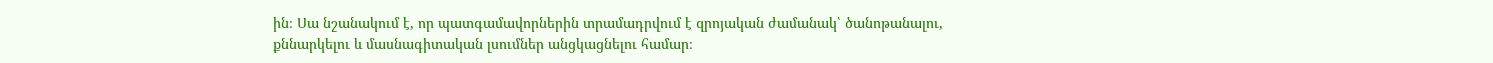ին։ Սա նշանակում է, որ պատգամավորներին տրամադրվում է զրոյական ժամանակ՝ ծանոթանալու, քննարկելու և մասնագիտական լսումներ անցկացնելու համար։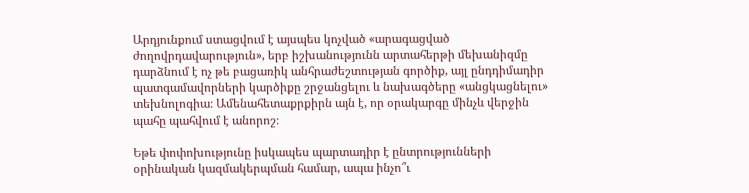Արդյունքում ստացվում է այսպես կոչված «արագացված ժողովրդավարություն», երբ իշխանությունն արտահերթի մեխանիզմը դարձնում է ոչ թե բացառիկ անհրաժեշտության գործիք, այլ ընդդիմադիր պատգամավորների կարծիքը շրջանցելու և նախագծերը «անցկացնելու» տեխնոլոգիա։ Ամենահետաքրքիրն այն է, որ օրակարգը մինչև վերջին պահը պահվում է անորոշ։

Եթե փոփոխությունը իսկապես պարտադիր է ընտրությունների օրինական կազմակերպման համար, ապա ինչո՞ւ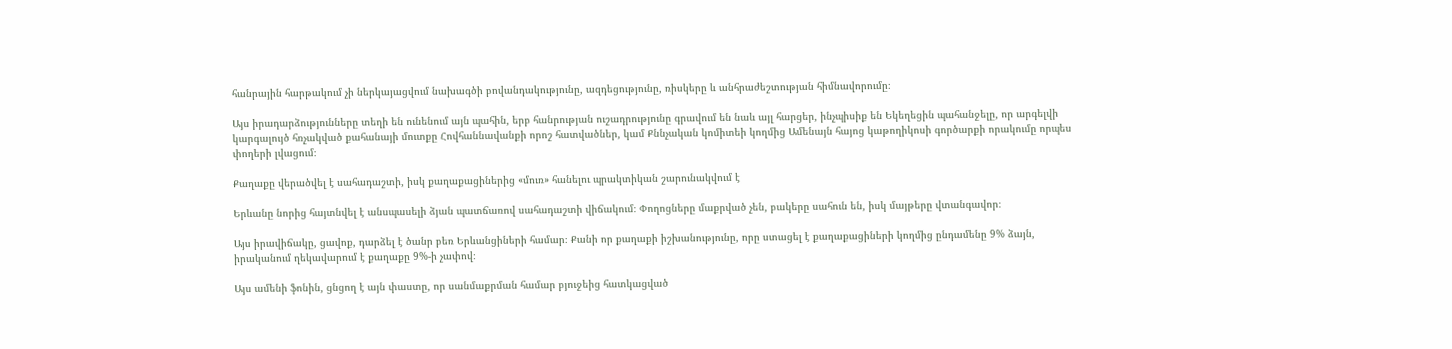հանրային հարթակում չի ներկայացվում նախագծի բովանդակությունը, ազդեցությունը, ռիսկերը և անհրաժեշտության հիմնավորումը։

Այս իրադարձությունները տեղի են ունենում այն պահին, երբ հանրության ուշադրությունը գրավում են նաև այլ հարցեր, ինչպիսիք են Եկեղեցին պահանջելը, որ արգելվի կարգալույծ հռչակված քահանայի մուտքը Հովհաննավանքի որոշ հատվածներ, կամ Քննչական կոմիտեի կողմից Ամենայն հայոց կաթողիկոսի գործարքի որակումը որպես փողերի լվացում։

Քաղաքը վերածվել է սահադաշտի, իսկ քաղաքացիներից «մուռ» հանելու պրակտիկան շարունակվում է

Երևանը նորից հայտնվել է անսպասելի ձյան պատճառով սահադաշտի վիճակում։ Փողոցները մաքրված չեն, բակերը սահուն են, իսկ մայթերը վտանգավոր։

Այս իրավիճակը, ցավոք, դարձել է ծանր բեռ Երևանցիների համար։ Քանի որ քաղաքի իշխանությունը, որը ստացել է քաղաքացիների կողմից ընդամենը 9% ձայն, իրականում ղեկավարում է քաղաքը 9%-ի չափով։

Այս ամենի ֆոնին, ցնցող է այն փաստը, որ սանմաքրման համար բյուջեից հատկացված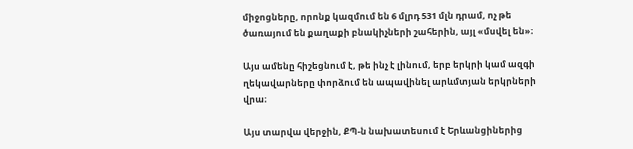միջոցները, որոնք կազմում են 6 մլրդ 531 մլն դրամ, ոչ թե ծառայում են քաղաքի բնակիչների շահերին, այլ «մսվել են»։

Այս ամենը հիշեցնում է, թե ինչ է լինում, երբ երկրի կամ ազգի ղեկավարները փորձում են ապավինել արևմտյան երկրների վրա։

Այս տարվա վերջին, ՔՊ-ն նախատեսում է Երևանցիներից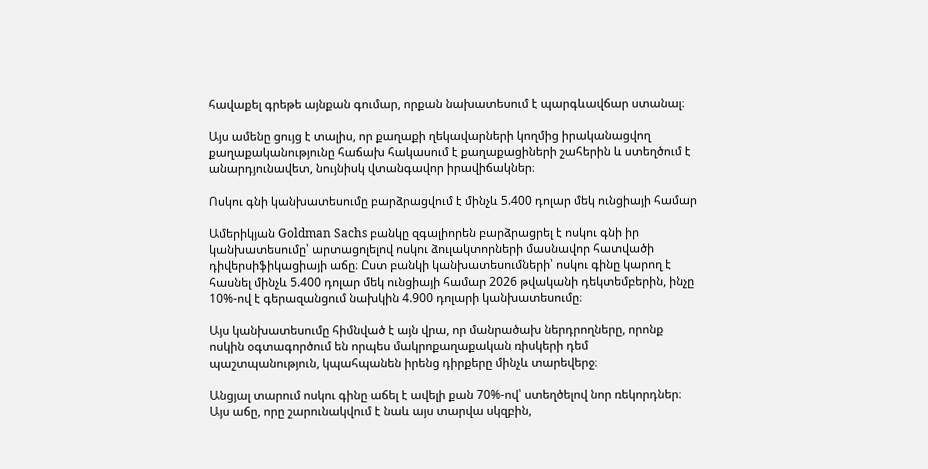հավաքել գրեթե այնքան գումար, որքան նախատեսում է պարգևավճար ստանալ։

Այս ամենը ցույց է տալիս, որ քաղաքի ղեկավարների կողմից իրականացվող քաղաքականությունը հաճախ հակասում է քաղաքացիների շահերին և ստեղծում է անարդյունավետ, նույնիսկ վտանգավոր իրավիճակներ։

Ոսկու գնի կանխատեսումը բարձրացվում է մինչև 5.400 դոլար մեկ ունցիայի համար

Ամերիկյան Goldman Sachs բանկը զգալիորեն բարձրացրել է ոսկու գնի իր կանխատեսումը՝ արտացոլելով ոսկու ձուլակտորների մասնավոր հատվածի դիվերսիֆիկացիայի աճը։ Ըստ բանկի կանխատեսումների՝ ոսկու գինը կարող է հասնել մինչև 5.400 դոլար մեկ ունցիայի համար 2026 թվականի դեկտեմբերին, ինչը 10%-ով է գերազանցում նախկին 4.900 դոլարի կանխատեսումը։

Այս կանխատեսումը հիմնված է այն վրա, որ մանրածախ ներդրողները, որոնք ոսկին օգտագործում են որպես մակրոքաղաքական ռիսկերի դեմ պաշտպանություն, կպահպանեն իրենց դիրքերը մինչև տարեվերջ։

Անցյալ տարում ոսկու գինը աճել է ավելի քան 70%-ով՝ ստեղծելով նոր ռեկորդներ։ Այս աճը, որը շարունակվում է նաև այս տարվա սկզբին,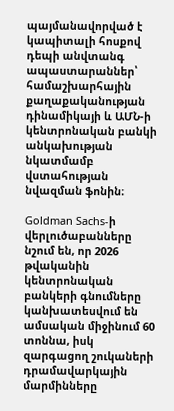պայմանավորված է կապիտալի հոսքով դեպի անվտանգ ապաստարաններ՝ համաշխարհային քաղաքականության դինամիկայի և ԱՄՆ-ի կենտրոնական բանկի անկախության նկատմամբ վստահության նվազման ֆոնին։

Goldman Sachs-ի վերլուծաբանները նշում են, որ 2026 թվականին կենտրոնական բանկերի գնումները կանխատեսվում են ամսական միջինում 60 տոննա, իսկ զարգացող շուկաների դրամավարկային մարմինները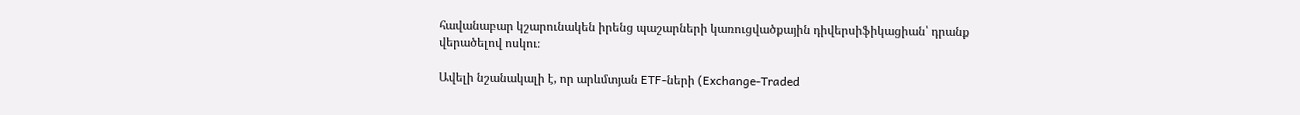հավանաբար կշարունակեն իրենց պաշարների կառուցվածքային դիվերսիֆիկացիան՝ դրանք վերածելով ոսկու։

Ավելի նշանակալի է, որ արևմտյան ETF-ների (Exchange-Traded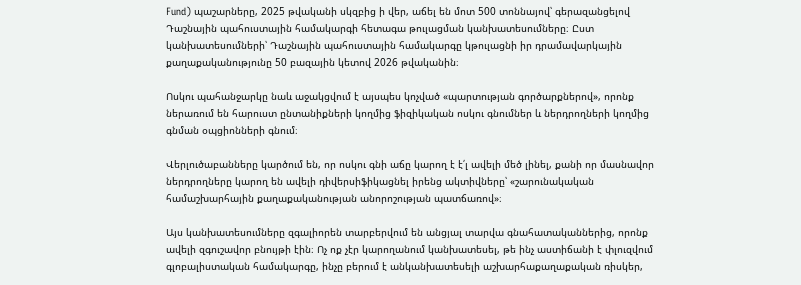Fund) պաշարները, 2025 թվականի սկզբից ի վեր, աճել են մոտ 500 տոննայով՝ գերազանցելով Դաշնային պահուստային համակարգի հետագա թուլացման կանխատեսումները։ Ըստ կանխատեսումների՝ Դաշնային պահուստային համակարգը կթուլացնի իր դրամավարկային քաղաքականությունը 50 բազային կետով 2026 թվականին։

Ոսկու պահանջարկը նաև աջակցվում է այսպես կոչված «պարտության գործարքներով», որոնք ներառում են հարուստ ընտանիքների կողմից ֆիզիկական ոսկու գնումներ և ներդրողների կողմից գնման օպցիոնների գնում։

Վերլուծաբանները կարծում են, որ ոսկու գնի աճը կարող է է՛լ ավելի մեծ լինել, քանի որ մասնավոր ներդրողները կարող են ավելի դիվերսիֆիկացնել իրենց ակտիվները՝ «շարունակական համաշխարհային քաղաքականության անորոշության պատճառով»։

Այս կանխատեսումները զգալիորեն տարբերվում են անցյալ տարվա գնահատականներից, որոնք ավելի զգուշավոր բնույթի էին։ Ոչ ոք չէր կարողանում կանխատեսել, թե ինչ աստիճանի է փլուզվում գլոբալիստական համակարգը, ինչը բերում է անկանխատեսելի աշխարհաքաղաքական ռիսկեր,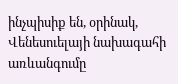ինչպիսիք են, օրինակ, Վենեսուելայի նախագահի առևանգումը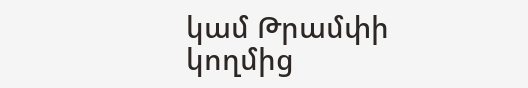կամ Թրամփի կողմից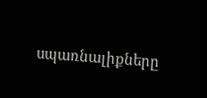սպառնալիքները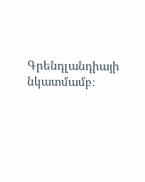Գրենդլանդիայի նկատմամբ։